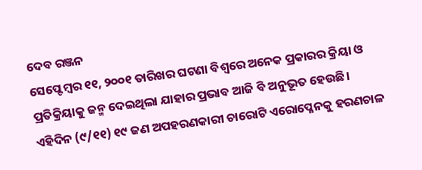ଦେବ ରଞ୍ଜନ
ସେପ୍ଟେମ୍ବର ୧୧, ୨୦୦୧ ତାରିଖର ଘଟଣା ବିଶ୍ଵରେ ଅନେକ ପ୍ରକାରର କ୍ରିୟା ଓ ପ୍ରତିକ୍ରିୟାକୁ ଜନ୍ମ ଦେଇଥିଲା ଯାହାର ପ୍ରଭାବ ଆଜି ବି ଅନୁଭୂତ ହେଉଛି। ଏହିଦିନ (୯/୧୧) ୧୯ ଜଣ ଅପହରଣକାରୀ ଚାରୋଟି ଏରୋପ୍ଳେନକୁ ହରଣଚାଳ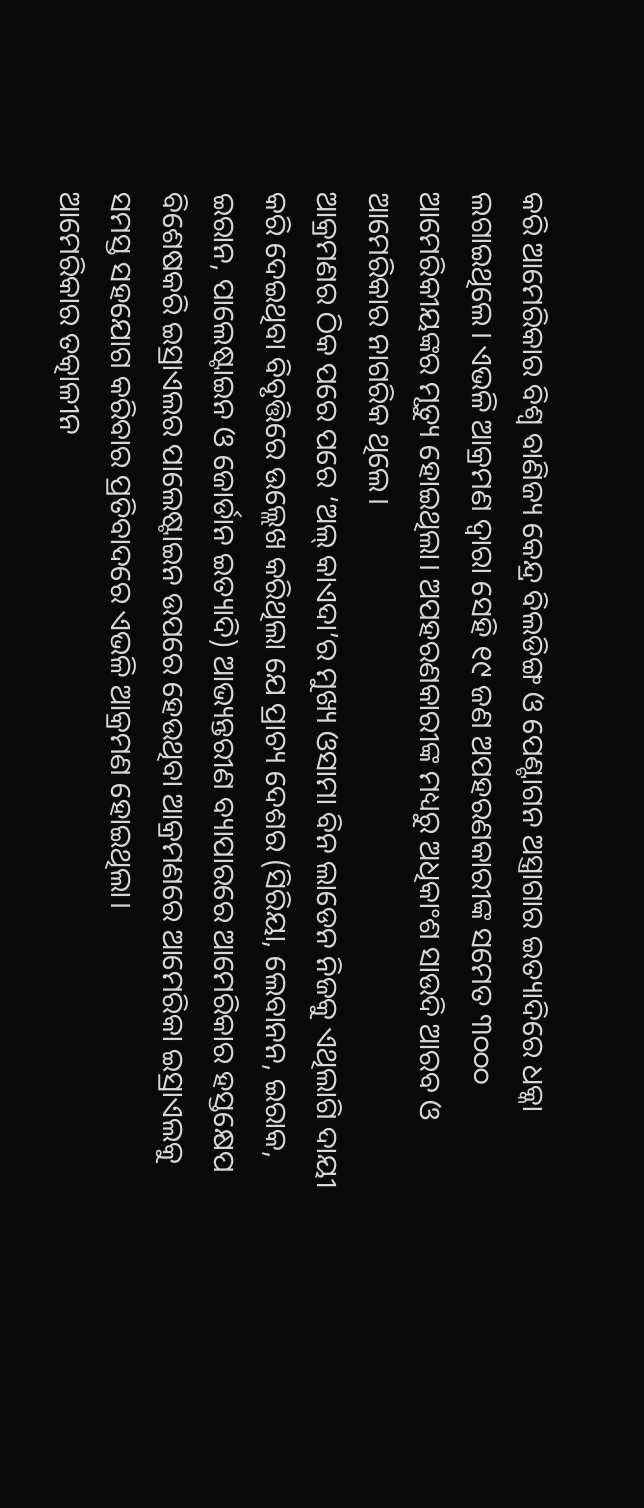କରି ଆମେରିକାର ବିଶ୍ଵ ବାଣିଜ୍ୟ କେନ୍ଦ୍ର ବିଲଡିଙ୍ଗ ଓ ପେଣ୍ଟାଗନ ଅସ୍ତ୍ରାଗାର ଇତ୍ୟାଦିରେ ଧକ୍କା ଲଗାଇଥିଲେ। ଏଭଳି ଆକ୍ରମଣ ଦ୍ଵାରା ସେହି ୧୯ ଜଣ ଅପହରଣକାରୀଙ୍କ ସମେତ ୩୦୦୦ ଆମେରିକୀୟଙ୍କର ମୃତ୍ୟୁ ହୋଇଥିଲା। ଅପହରଣକାରୀଙ୍କ ମଧ୍ୟରୁ ଅଧିକାଂଶ ସାଉଦି ଆରବ ଓ ଆମେରିକାର ନାଗରିକ ଥିଲେ।
ଆକ୍ରମଣର ଠିକ ପରେ ପରେ ‘ଅଲ୍ କାଏଦା’ର ମୁଖ୍ୟ ଓସାମା ବିନ ଲାଡେନ ନିଜକୁ ଏଥିଲାଗି ଦାୟୀ କରି ଦେଇଥିବା ବିବୃତ୍ତିରେ ଉଲ୍ଲେଖ କରିଥିଲା ଯେ ପ୍ରାଚ୍ୟ ଦେଶର (ସିରିୟା, ଲେବାନନ, ଇରାକ, ଇରାନ, ପାଲେଷ୍ଟାଇନ ଓ ଜୋର୍ଡାନ ଇତ୍ୟାଦି) ଆଭ୍ୟନ୍ତରୀଣ ବ୍ୟାପାରରେ ଆମେରିକାର ହସ୍ତକ୍ଷେପ ବିଶେଷକରି ଇସ୍ରାଏଲର ପାଲେଷ୍ଟାଇନ ଉପରେ ହେଉଥିବା ଆକ୍ରମଣରେ ଆମେରିକା ଇସ୍ରାଏଲକୁ ସମସ୍ତ ସହଯୋଗ କରିବାର ପ୍ରତିବାଦରେ ଏଭଳି ଆକ୍ରମଣ ହୋଇଥିଲା।
ଆମେରିକାର ତତ୍କାଳୀନ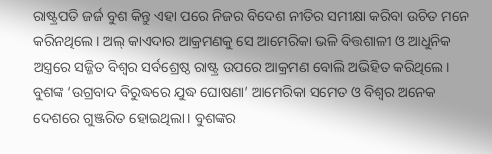ରାଷ୍ଟ୍ରପତି ଜର୍ଜ ବୁଶ କିନ୍ତୁ ଏହା ପରେ ନିଜର ବିଦେଶ ନୀତିର ସମୀକ୍ଷା କରିବା ଉଚିତ ମନେ କରିନଥିଲେ। ଅଲ୍ କାଏଦାର ଆକ୍ରମଣକୁ ସେ ଆମେରିକା ଭଳି ବିତ୍ତଶାଳୀ ଓ ଆଧୁନିକ ଅସ୍ତ୍ରରେ ସଜ୍ଜିତ ବିଶ୍ଵର ସର୍ବଶ୍ରେଷ୍ଠ ରାଷ୍ଟ୍ର ଉପରେ ଆକ୍ରମଣ ବୋଲି ଅଭିହିତ କରିଥିଲେ। ବୁଶଙ୍କ ‘ଉଗ୍ରବାଦ ବିରୁଦ୍ଧରେ ଯୁଦ୍ଧ ଘୋଷଣା’ ଆମେରିକା ସମେତ ଓ ବିଶ୍ଵର ଅନେକ ଦେଶରେ ଗୁଞ୍ଜରିତ ହୋଇଥିଲା। ବୁଶଙ୍କର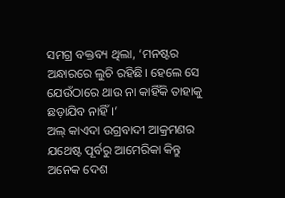ସମଗ୍ର ବକ୍ତବ୍ୟ ଥିଲା, ‘ମନଷ୍ଟର ଅନ୍ଧାରରେ ଲୁଚି ରହିଛି। ହେଲେ ସେ ଯେଉଁଠାରେ ଥାଉ ନା କାହିଁକି ତାହାକୁ ଛଡ଼ାଯିବ ନାହିଁ।’
ଅଲ୍ କାଏଦା ଉଗ୍ରବାଦୀ ଆକ୍ରମଣର ଯଥେଷ୍ଟ ପୂର୍ବରୁ ଆମେରିକା କିନ୍ତୁ ଅନେକ ଦେଶ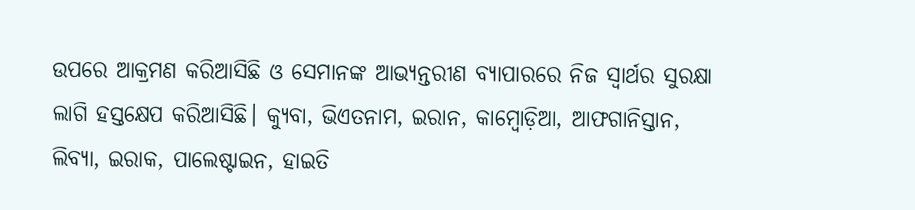ଉପରେ ଆକ୍ରମଣ କରିଆସିଛି ଓ ସେମାନଙ୍କ ଆଭ୍ୟନ୍ତରୀଣ ବ୍ୟାପାରରେ ନିଜ ସ୍ଵାର୍ଥର ସୁରକ୍ଷା ଲାଗି ହସ୍ତକ୍ଷେପ କରିଆସିଛି। କ୍ୟୁବା, ଭିଏତନାମ, ଇରାନ, କାମ୍ବୋଡ଼ିଆ, ଆଫଗାନିସ୍ତାନ, ଲିବ୍ୟା, ଇରାକ, ପାଲେଷ୍ଟାଇନ, ହାଇତି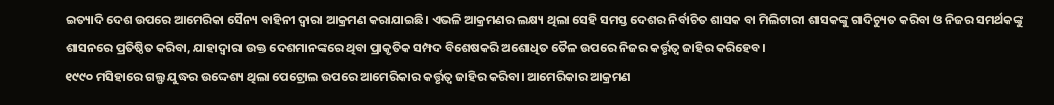ଇତ୍ୟାଦି ଦେଶ ଉପରେ ଆମେରିକା ସୈନ୍ୟ ବାହିନୀ ଦ୍ଵାରା ଆକ୍ରମଣ କରାଯାଇଛି। ଏଭଳି ଆକ୍ରମଣର ଲକ୍ଷ୍ୟ ଥିଲା ସେହି ସମସ୍ତ ଦେଶର ନିର୍ବାଚିତ ଶାସକ ବା ମିଲିଟାରୀ ଶାସକଙ୍କୁ ଗାଦିଚ୍ୟୁତ କରିବା ଓ ନିଜର ସମର୍ଥକଙ୍କୁ ଶାସନରେ ପ୍ରତିଷ୍ଠିତ କରିବା, ଯାହାଦ୍ୱାରା ଉକ୍ତ ଦେଶମାନଙ୍କରେ ଥିବା ପ୍ରାକୃତିକ ସମ୍ପଦ ବିଶେଷକରି ଅଶୋଧିତ ତୈଳ ଉପରେ ନିଜର କର୍ତ୍ତୃତ୍ଵ ଜାହିର କରିହେବ।
୧୯୯୦ ମସିହାରେ ଗଲ୍ଫ ଯୁଦ୍ଧର ଉଦ୍ଦେଶ୍ୟ ଥିଲା ପେଟ୍ରୋଲ ଉପରେ ଆମେରିକାର କର୍ତ୍ତୃତ୍ଵ ଜାହିର କରିବା। ଆମେରିକାର ଆକ୍ରମଣ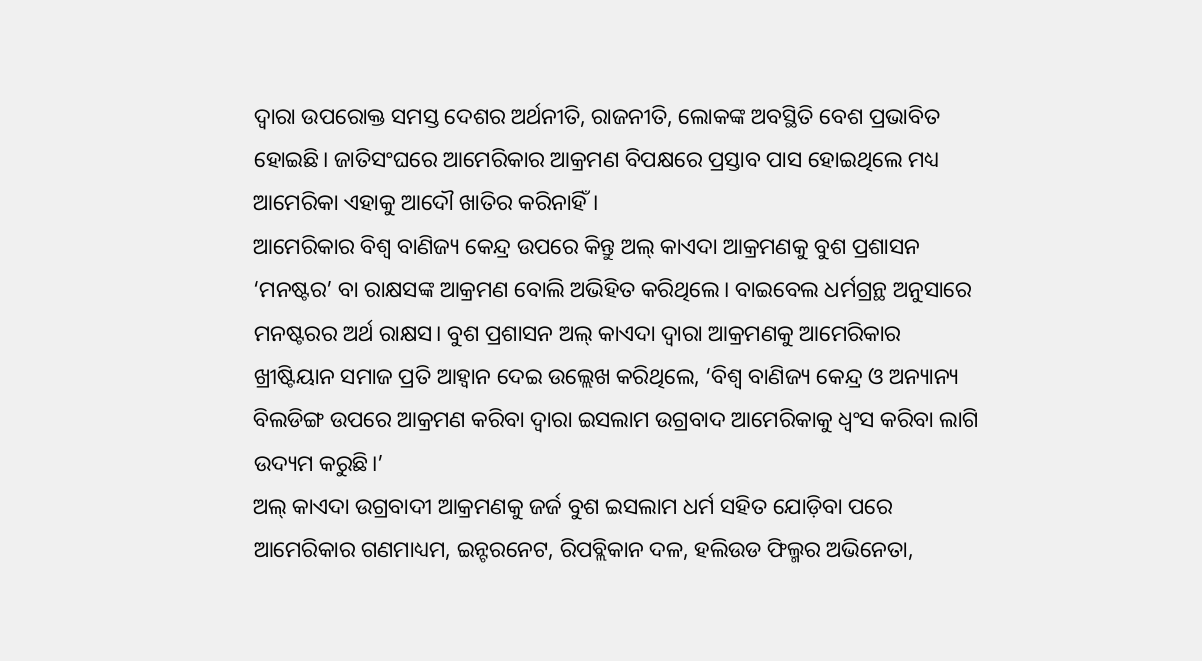ଦ୍ଵାରା ଉପରୋକ୍ତ ସମସ୍ତ ଦେଶର ଅର୍ଥନୀତି, ରାଜନୀତି, ଲୋକଙ୍କ ଅବସ୍ଥିତି ବେଶ ପ୍ରଭାବିତ ହୋଇଛି। ଜାତିସଂଘରେ ଆମେରିକାର ଆକ୍ରମଣ ବିପକ୍ଷରେ ପ୍ରସ୍ତାବ ପାସ ହୋଇଥିଲେ ମଧ୍ୟ ଆମେରିକା ଏହାକୁ ଆଦୌ ଖାତିର କରିନାହିଁ।
ଆମେରିକାର ବିଶ୍ଵ ବାଣିଜ୍ୟ କେନ୍ଦ୍ର ଉପରେ କିନ୍ତୁ ଅଲ୍ କାଏଦା ଆକ୍ରମଣକୁ ବୁଶ ପ୍ରଶାସନ ‘ମନଷ୍ଟର’ ବା ରାକ୍ଷସଙ୍କ ଆକ୍ରମଣ ବୋଲି ଅଭିହିତ କରିଥିଲେ। ବାଇବେଲ ଧର୍ମଗ୍ରନ୍ଥ ଅନୁସାରେ ମନଷ୍ଟରର ଅର୍ଥ ରାକ୍ଷସ। ବୁଶ ପ୍ରଶାସନ ଅଲ୍ କାଏଦା ଦ୍ଵାରା ଆକ୍ରମଣକୁ ଆମେରିକାର ଖ୍ରୀଷ୍ଟିୟାନ ସମାଜ ପ୍ରତି ଆହ୍ଵାନ ଦେଇ ଉଲ୍ଲେଖ କରିଥିଲେ, ‘ବିଶ୍ଵ ବାଣିଜ୍ୟ କେନ୍ଦ୍ର ଓ ଅନ୍ୟାନ୍ୟ ବିଲଡିଙ୍ଗ ଉପରେ ଆକ୍ରମଣ କରିବା ଦ୍ଵାରା ଇସଲାମ ଉଗ୍ରବାଦ ଆମେରିକାକୁ ଧ୍ଵଂସ କରିବା ଲାଗି ଉଦ୍ୟମ କରୁଛି।’
ଅଲ୍ କାଏଦା ଉଗ୍ରବାଦୀ ଆକ୍ରମଣକୁ ଜର୍ଜ ବୁଶ ଇସଲାମ ଧର୍ମ ସହିତ ଯୋଡ଼ିବା ପରେ ଆମେରିକାର ଗଣମାଧ୍ୟମ, ଇନ୍ଟରନେଟ, ରିପବ୍ଲିକାନ ଦଳ, ହଲିଉଡ ଫିଲ୍ମର ଅଭିନେତା,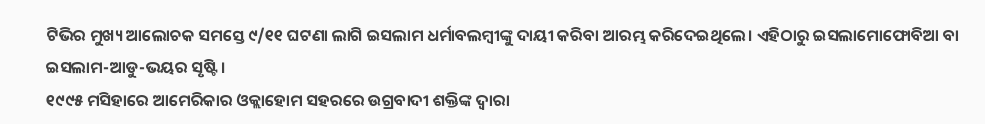ଟିଭିର ମୁଖ୍ୟ ଆଲୋଚକ ସମସ୍ତେ ୯/୧୧ ଘଟଣା ଲାଗି ଇସଲାମ ଧର୍ମାବଲମ୍ବୀଙ୍କୁ ଦାୟୀ କରିବା ଆରମ୍ଭ କରିଦେଇଥିଲେ। ଏହିଠାରୁ ଇସଲାମୋଫୋବିଆ ବା ଇସଲାମ-ଆଡୁ-ଭୟର ସୃଷ୍ଟି।
୧୯୯୫ ମସିହାରେ ଆମେରିକାର ଓକ୍ଲାହୋମ ସହରରେ ଉଗ୍ରବାଦୀ ଶକ୍ତିଙ୍କ ଦ୍ଵାରା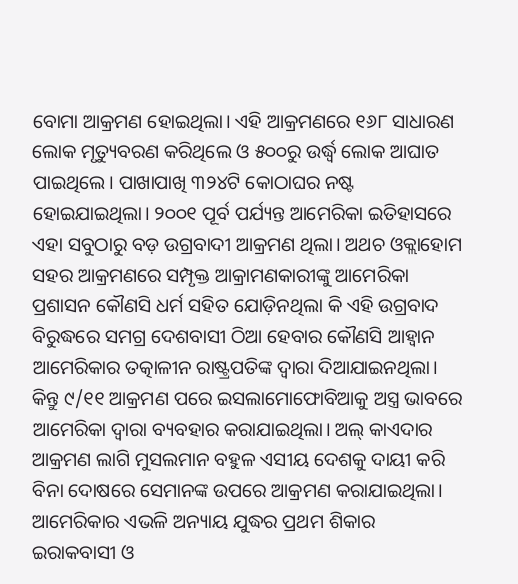ବୋମା ଆକ୍ରମଣ ହୋଇଥିଲା। ଏହି ଆକ୍ରମଣରେ ୧୬୮ ସାଧାରଣ ଲୋକ ମୃତ୍ୟୁବରଣ କରିଥିଲେ ଓ ୫୦୦ରୁ ଉର୍ଦ୍ଧ୍ଵ ଲୋକ ଆଘାତ ପାଇଥିଲେ। ପାଖାପାଖି ୩୨୪ଟି କୋଠାଘର ନଷ୍ଟ ହୋଇଯାଇଥିଲା। ୨୦୦୧ ପୂର୍ବ ପର୍ଯ୍ୟନ୍ତ ଆମେରିକା ଇତିହାସରେ ଏହା ସବୁଠାରୁ ବଡ଼ ଉଗ୍ରବାଦୀ ଆକ୍ରମଣ ଥିଲା। ଅଥଚ ଓକ୍ଲାହୋମ ସହର ଆକ୍ରମଣରେ ସମ୍ପୃକ୍ତ ଆକ୍ରାମଣକାରୀଙ୍କୁ ଆମେରିକା ପ୍ରଶାସନ କୌଣସି ଧର୍ମ ସହିତ ଯୋଡ଼ିନଥିଲା କି ଏହି ଉଗ୍ରବାଦ ବିରୁଦ୍ଧରେ ସମଗ୍ର ଦେଶବାସୀ ଠିଆ ହେବାର କୌଣସି ଆହ୍ଵାନ ଆମେରିକାର ତତ୍କାଳୀନ ରାଷ୍ଟ୍ରପତିଙ୍କ ଦ୍ଵାରା ଦିଆଯାଇନଥିଲା।
କିନ୍ତୁ ୯/୧୧ ଆକ୍ରମଣ ପରେ ଇସଲାମୋଫୋବିଆକୁ ଅସ୍ତ୍ର ଭାବରେ ଆମେରିକା ଦ୍ଵାରା ବ୍ୟବହାର କରାଯାଇଥିଲା। ଅଲ୍ କାଏଦାର ଆକ୍ରମଣ ଲାଗି ମୁସଲମାନ ବହୁଳ ଏସୀୟ ଦେଶକୁ ଦାୟୀ କରି ବିନା ଦୋଷରେ ସେମାନଙ୍କ ଉପରେ ଆକ୍ରମଣ କରାଯାଇଥିଲା। ଆମେରିକାର ଏଭଳି ଅନ୍ୟାୟ ଯୁଦ୍ଧର ପ୍ରଥମ ଶିକାର ଇରାକବାସୀ ଓ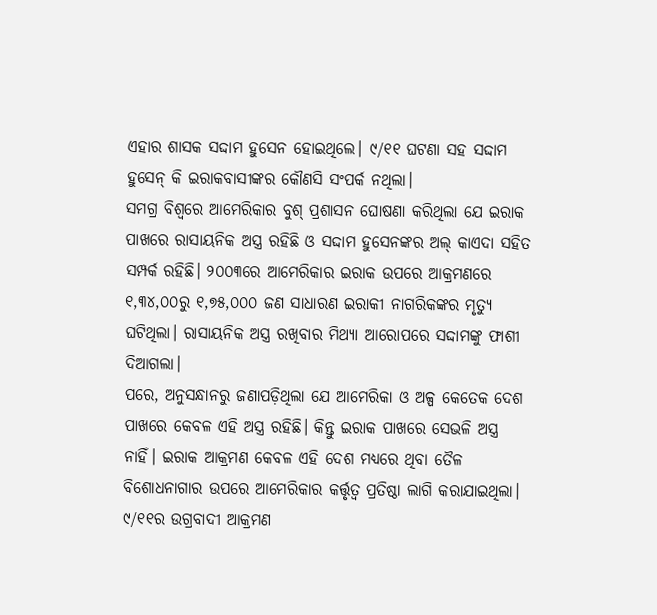ଏହାର ଶାସକ ସଦ୍ଦାମ ହୁସେନ ହୋଇଥିଲେ। ୯/୧୧ ଘଟଣା ସହ ସଦ୍ଦାମ ହୁସେନ୍ କି ଇରାକବାସୀଙ୍କର କୌଣସି ସଂପର୍କ ନଥିଲା।
ସମଗ୍ର ବିଶ୍ଵରେ ଆମେରିକାର ବୁଶ୍ ପ୍ରଶାସନ ଘୋଷଣା କରିଥିଲା ଯେ ଇରାକ ପାଖରେ ରାସାୟନିକ ଅସ୍ତ୍ର ରହିଛି ଓ ସଦ୍ଦାମ ହୁସେନଙ୍କର ଅଲ୍ କାଏଦା ସହିତ ସମ୍ପର୍କ ରହିଛି। ୨୦୦୩ରେ ଆମେରିକାର ଇରାକ ଉପରେ ଆକ୍ରମଣରେ ୧,୩୪,୦୦ରୁ ୧,୭୫,୦୦୦ ଜଣ ସାଧାରଣ ଇରାକୀ ନାଗରିକଙ୍କର ମୃତ୍ୟୁ ଘଟିଥିଲା। ରାସାୟନିକ ଅସ୍ତ୍ର ରଖିବାର ମିଥ୍ୟା ଆରୋପରେ ସଦ୍ଦାମଙ୍କୁ ଫାଶୀ ଦିଆଗଲା।
ପରେ, ଅନୁସନ୍ଧାନରୁ ଜଣାପଡ଼ିଥିଲା ଯେ ଆମେରିକା ଓ ଅଳ୍ପ କେତେକ ଦେଶ ପାଖରେ କେବଳ ଏହି ଅସ୍ତ୍ର ରହିଛି। କିନ୍ତୁ ଇରାକ ପାଖରେ ସେଭଳି ଅସ୍ତ୍ର ନାହିଁ। ଇରାକ ଆକ୍ରମଣ କେବଳ ଏହି ଦେଶ ମଧ୍ୟରେ ଥିବା ତୈଳ ବିଶୋଧନାଗାର ଉପରେ ଆମେରିକାର କର୍ତ୍ତୃତ୍ଵ ପ୍ରତିଷ୍ଠା ଲାଗି କରାଯାଇଥିଲା। ୯/୧୧ର ଉଗ୍ରବାଦୀ ଆକ୍ରମଣ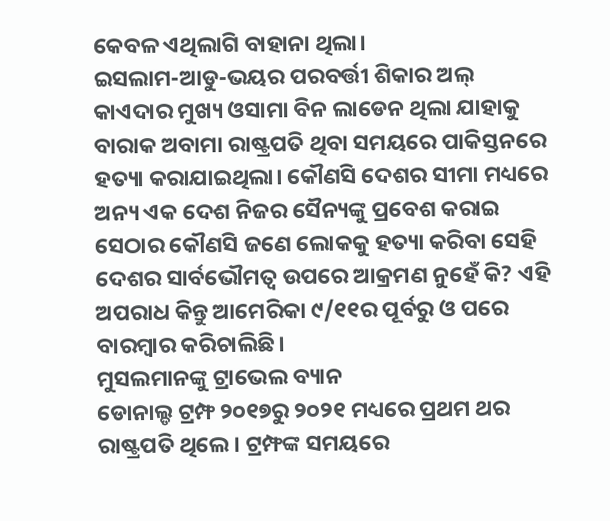କେବଳ ଏଥିଲାଗି ବାହାନା ଥିଲା।
ଇସଲାମ-ଆଡୁ-ଭୟର ପରବର୍ତ୍ତୀ ଶିକାର ଅଲ୍ କାଏଦାର ମୁଖ୍ୟ ଓସାମା ବିନ ଲାଡେନ ଥିଲା ଯାହାକୁ ବାରାକ ଅବାମା ରାଷ୍ଟ୍ରପତି ଥିବା ସମୟରେ ପାକିସ୍ତନରେ ହତ୍ୟା କରାଯାଇଥିଲା। କୌଣସି ଦେଶର ସୀମା ମଧ୍ୟରେ ଅନ୍ୟ ଏକ ଦେଶ ନିଜର ସୈନ୍ୟଙ୍କୁ ପ୍ରବେଶ କରାଇ ସେଠାର କୌଣସି ଜଣେ ଲୋକକୁ ହତ୍ୟା କରିବା ସେହି ଦେଶର ସାର୍ବଭୌମତ୍ଵ ଉପରେ ଆକ୍ରମଣ ନୁହେଁ କି? ଏହି ଅପରାଧ କିନ୍ତୁ ଆମେରିକା ୯/୧୧ର ପୂର୍ବରୁ ଓ ପରେ ବାରମ୍ବାର କରିଚାଲିଛି।
ମୁସଲମାନଙ୍କୁ ଟ୍ରାଭେଲ ବ୍ୟାନ
ଡୋନାଲ୍ଡ ଟ୍ରମ୍ଫ ୨୦୧୭ରୁ ୨୦୨୧ ମଧ୍ୟରେ ପ୍ରଥମ ଥର ରାଷ୍ଟ୍ରପତି ଥିଲେ। ଟ୍ରମ୍ଫଙ୍କ ସମୟରେ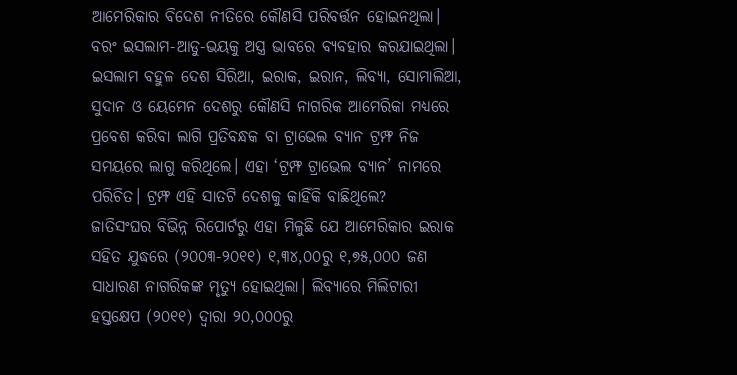ଆମେରିକାର ବିଦେଶ ନୀତିରେ କୌଣସି ପରିବର୍ତ୍ତନ ହୋଇନଥିଲା। ବରଂ ଇସଲାମ-ଆଡୁ-ଭୟକୁ ଅସ୍ତ୍ର ଭାବରେ ବ୍ୟବହାର କରଯାଇଥିଲା। ଇସଲାମ ବହୁଳ ଦେଶ ସିରିଆ, ଇରାକ, ଇରାନ, ଲିବ୍ୟା, ସୋମାଲିଆ, ସୁଦାନ ଓ ୟେମେନ ଦେଶରୁ କୌଣସି ନାଗରିକ ଆମେରିକା ମଧ୍ୟରେ ପ୍ରବେଶ କରିବା ଲାଗି ପ୍ରତିବନ୍ଧକ ବା ଟ୍ରାଭେଲ ବ୍ୟାନ ଟ୍ରମ୍ଫ ନିଜ ସମୟରେ ଲାଗୁ କରିଥିଲେ। ଏହା ‘ଟ୍ରମ୍ଫ ଟ୍ରାଭେଲ ବ୍ୟାନ’ ନାମରେ ପରିଚିତ। ଟ୍ରମ୍ଫ ଏହି ସାତଟି ଦେଶକୁ କାହିଁକି ବାଛିଥିଲେ?
ଜାତିସଂଘର ବିଭିନ୍ନ ରିପୋର୍ଟରୁ ଏହା ମିଳୁଛି ଯେ ଆମେରିକାର ଇରାକ ସହିତ ଯୁଦ୍ଧରେ (୨୦୦୩-୨୦୧୧) ୧,୩୪,୦୦ରୁ ୧,୭୫,୦୦୦ ଜଣ ସାଧାରଣ ନାଗରିକଙ୍କ ମୃତ୍ୟୁ ହୋଇଥିଲା। ଲିବ୍ୟାରେ ମିଲିଟାରୀ ହସ୍ତକ୍ଷେପ (୨୦୧୧) ଦ୍ଵାରା ୨୦,୦୦୦ରୁ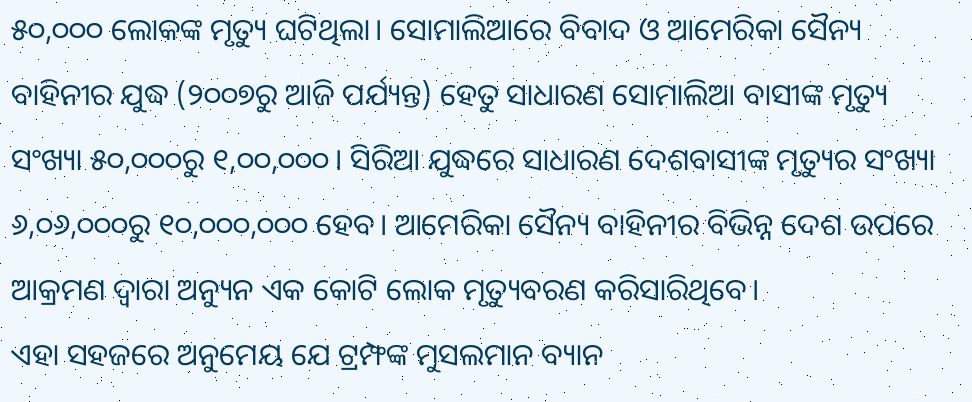୫୦,୦୦୦ ଲୋକଙ୍କ ମୃତ୍ୟୁ ଘଟିଥିଲା। ସୋମାଲିଆରେ ବିବାଦ ଓ ଆମେରିକା ସୈନ୍ୟ ବାହିନୀର ଯୁଦ୍ଧ (୨୦୦୭ରୁ ଆଜି ପର୍ଯ୍ୟନ୍ତ) ହେତୁ ସାଧାରଣ ସୋମାଲିଆ ବାସୀଙ୍କ ମୃତ୍ୟୁ ସଂଖ୍ୟା ୫୦,୦୦୦ରୁ ୧,୦୦,୦୦୦। ସିରିଆ ଯୁଦ୍ଧରେ ସାଧାରଣ ଦେଶବାସୀଙ୍କ ମୃତ୍ୟୁର ସଂଖ୍ୟା ୬,୦୬,୦୦୦ରୁ ୧୦,୦୦୦,୦୦୦ ହେବ। ଆମେରିକା ସୈନ୍ୟ ବାହିନୀର ବିଭିନ୍ନ ଦେଶ ଉପରେ ଆକ୍ରମଣ ଦ୍ଵାରା ଅନ୍ୟୁନ ଏକ କୋଟି ଲୋକ ମୃତ୍ୟୁବରଣ କରିସାରିଥିବେ।
ଏହା ସହଜରେ ଅନୁମେୟ ଯେ ଟ୍ରମ୍ଫଙ୍କ ମୁସଲମାନ ବ୍ୟାନ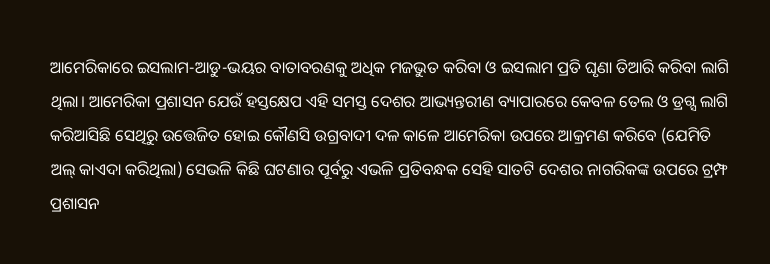ଆମେରିକାରେ ଇସଲାମ-ଆଡୁ-ଭୟର ବାତାବରଣକୁ ଅଧିକ ମଜଭୁତ କରିବା ଓ ଇସଲାମ ପ୍ରତି ଘୃଣା ତିଆରି କରିବା ଲାଗି ଥିଲା। ଆମେରିକା ପ୍ରଶାସନ ଯେଉଁ ହସ୍ତକ୍ଷେପ ଏହି ସମସ୍ତ ଦେଶର ଆଭ୍ୟନ୍ତରୀଣ ବ୍ୟାପାରରେ କେବଳ ତେଲ ଓ ଡ୍ରଗ୍ସ ଲାଗି କରିଆସିଛି ସେଥିରୁ ଉତ୍ତେଜିତ ହୋଇ କୌଣସି ଉଗ୍ରବାଦୀ ଦଳ କାଳେ ଆମେରିକା ଉପରେ ଆକ୍ରମଣ କରିବେ (ଯେମିତି ଅଲ୍ କାଏଦା କରିଥିଲା) ସେଭଳି କିଛି ଘଟଣାର ପୂର୍ବରୁ ଏଭଳି ପ୍ରତିବନ୍ଧକ ସେହି ସାତଟି ଦେଶର ନାଗରିକଙ୍କ ଉପରେ ଟ୍ରମ୍ଫ ପ୍ରଶାସନ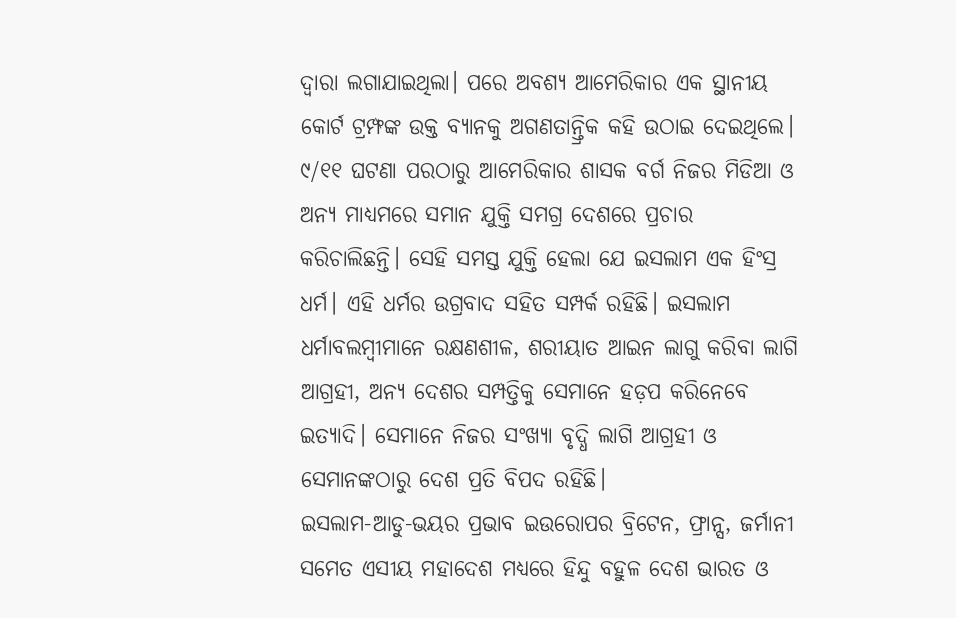ଦ୍ଵାରା ଲଗାଯାଇଥିଲା। ପରେ ଅବଶ୍ୟ ଆମେରିକାର ଏକ ସ୍ଥାନୀୟ କୋର୍ଟ ଟ୍ରମ୍ଫଙ୍କ ଉକ୍ତ ବ୍ୟାନକୁ ଅଗଣତାନ୍ତ୍ରିକ କହି ଉଠାଇ ଦେଇଥିଲେ।
୯/୧୧ ଘଟଣା ପରଠାରୁ ଆମେରିକାର ଶାସକ ବର୍ଗ ନିଜର ମିଡିଆ ଓ ଅନ୍ୟ ମାଧ୍ୟମରେ ସମାନ ଯୁକ୍ତି ସମଗ୍ର ଦେଶରେ ପ୍ରଚାର କରିଚାଲିଛନ୍ତି। ସେହି ସମସ୍ତ ଯୁକ୍ତି ହେଲା ଯେ ଇସଲାମ ଏକ ହିଂସ୍ର ଧର୍ମ। ଏହି ଧର୍ମର ଉଗ୍ରବାଦ ସହିତ ସମ୍ପର୍କ ରହିଛି। ଇସଲାମ ଧର୍ମାବଲମ୍ବୀମାନେ ରକ୍ଷଣଶୀଳ, ଶରୀୟାତ ଆଇନ ଲାଗୁ କରିବା ଲାଗି ଆଗ୍ରହୀ, ଅନ୍ୟ ଦେଶର ସମ୍ପତ୍ତିକୁ ସେମାନେ ହଡ଼ପ କରିନେବେ ଇତ୍ୟାଦି। ସେମାନେ ନିଜର ସଂଖ୍ୟା ବୃଦ୍ଧି ଲାଗି ଆଗ୍ରହୀ ଓ ସେମାନଙ୍କଠାରୁ ଦେଶ ପ୍ରତି ବିପଦ ରହିଛି।
ଇସଲାମ-ଆଡୁ-ଭୟର ପ୍ରଭାବ ଇଉରୋପର ବ୍ରିଟେନ, ଫ୍ରାନ୍ସ, ଜର୍ମାନୀ ସମେତ ଏସୀୟ ମହାଦେଶ ମଧ୍ୟରେ ହିନ୍ଦୁ ବହୁଳ ଦେଶ ଭାରତ ଓ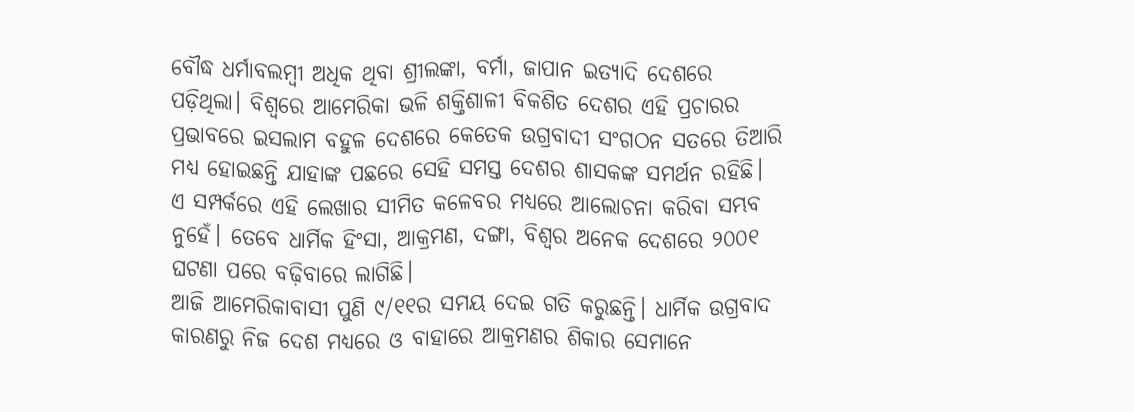ବୌଦ୍ଧ ଧର୍ମାବଲମ୍ବୀ ଅଧିକ ଥିବା ଶ୍ରୀଲଙ୍କା, ବର୍ମା, ଜାପାନ ଇତ୍ୟାଦି ଦେଶରେ ପଡ଼ିଥିଲା। ବିଶ୍ଵରେ ଆମେରିକା ଭଳି ଶକ୍ତିଶାଳୀ ବିକଶିତ ଦେଶର ଏହି ପ୍ରଚାରର ପ୍ରଭାବରେ ଇସଲାମ ବହୁଳ ଦେଶରେ କେତେକ ଉଗ୍ରବାଦୀ ସଂଗଠନ ସତରେ ତିଆରି ମଧ୍ୟ ହୋଇଛନ୍ତି ଯାହାଙ୍କ ପଛରେ ସେହି ସମସ୍ତ ଦେଶର ଶାସକଙ୍କ ସମର୍ଥନ ରହିଛି। ଏ ସମ୍ପର୍କରେ ଏହି ଲେଖାର ସୀମିତ କଳେବର ମଧ୍ୟରେ ଆଲୋଚନା କରିବା ସମ୍ଭବ ନୁହେଁ। ତେବେ ଧାର୍ମିକ ହିଂସା, ଆକ୍ରମଣ, ଦଙ୍ଗା, ବିଶ୍ଵର ଅନେକ ଦେଶରେ ୨୦୦୧ ଘଟଣା ପରେ ବଢ଼ିବାରେ ଲାଗିଛି।
ଆଜି ଆମେରିକାବାସୀ ପୁଣି ୯/୧୧ର ସମୟ ଦେଇ ଗତି କରୁଛନ୍ତି। ଧାର୍ମିକ ଉଗ୍ରବାଦ କାରଣରୁ ନିଜ ଦେଶ ମଧ୍ୟରେ ଓ ବାହାରେ ଆକ୍ରମଣର ଶିକାର ସେମାନେ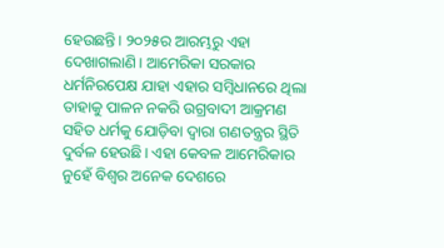ହେଉଛନ୍ତି। ୨୦୨୫ର ଆରମ୍ଭରୁ ଏହା ଦେଖାଗଲାଣି। ଆମେରିକା ସରକାର ଧର୍ମନିରପେକ୍ଷ ଯାହା ଏହାର ସମ୍ବିଧାନରେ ଥିଲା ତାହାକୁ ପାଳନ ନକରି ଉଗ୍ରବାଦୀ ଆକ୍ରମଣ ସହିତ ଧର୍ମକୁ ଯୋଡ଼ିବା ଦ୍ଵାରା ଗଣତନ୍ତ୍ରର ସ୍ଥିତି ଦୁର୍ବଳ ହେଉଛି। ଏହା କେବଳ ଆମେରିକାର ନୁହେଁ ବିଶ୍ଵର ଅନେକ ଦେଶରେ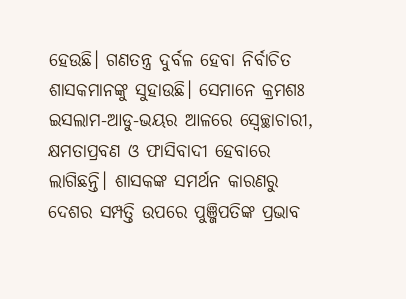ହେଉଛି। ଗଣତନ୍ତ୍ର ଦୁର୍ବଳ ହେବା ନିର୍ବାଚିତ ଶାସକମାନଙ୍କୁ ସୁହାଉଛି। ସେମାନେ କ୍ରମଶଃ ଇସଲାମ-ଆଡୁ-ଭୟର ଆଳରେ ସ୍ଵେଚ୍ଛାଚାରୀ, କ୍ଷମତାପ୍ରବଣ ଓ ଫାସିବାଦୀ ହେବାରେ ଲାଗିଛନ୍ତି। ଶାସକଙ୍କ ସମର୍ଥନ କାରଣରୁ ଦେଶର ସମ୍ପତ୍ତି ଉପରେ ପୁଞ୍ଜିପତିଙ୍କ ପ୍ରଭାବ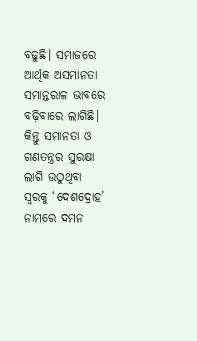ବଢୁଛି। ସମାଜରେ ଆର୍ଥିକ ଅସମାନତା ସମାନ୍ତରାଳ ଭାବରେ ବଢ଼ିବାରେ ଲାଗିଛି। କିନ୍ତୁ ସମାନତା ଓ ଗଣତନ୍ତ୍ରର ସୁରକ୍ଷା ଲାଗି ଉଠୁଥିବା ସ୍ଵରକୁ ‘ଦେଶଦ୍ରୋହ’ ନାମରେ ଦମନ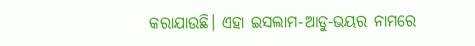କରାଯାଉଛି। ଏହା ଇସଲାମ-ଆଡୁ-ଭୟର ନାମରେ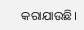କରାଯାଉଛି।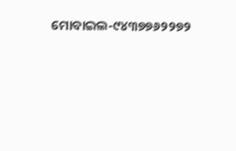ମୋବାଇଲ-୯୪୩୭୭୬୨୨୭୨